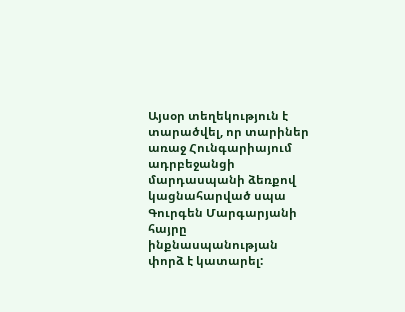Այսօր տեղեկություն է տարածվել, որ տարիներ առաջ Հունգարիայում ադրբեջանցի մարդասպանի ձեռքով կացնահարված սպա Գուրգեն Մարգարյանի հայրը ինքնասպանության փորձ է կատարել: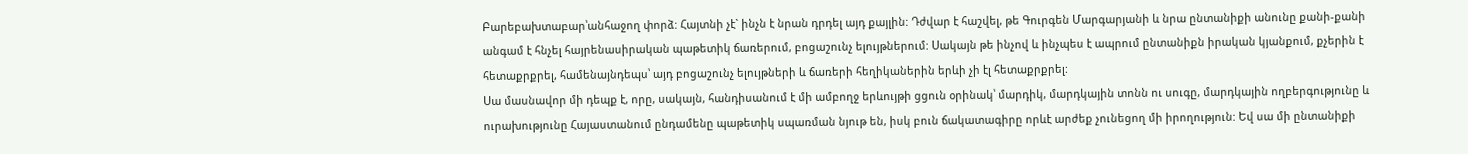Բարեբախտաբար՝անհաջող փորձ: Հայտնի չէ` ինչն է նրան դրդել այդ քայլին: Դժվար է հաշվել, թե Գուրգեն Մարգարյանի և նրա ընտանիքի անունը քանի-քանի անգամ է հնչել հայրենասիրական պաթետիկ ճառերում, բոցաշունչ ելույթներում: Սակայն թե ինչով և ինչպես է ապրում ընտանիքն իրական կյանքում, քչերին է հետաքրքրել, համենայնդեպս՝ այդ բոցաշունչ ելույթների և ճառերի հեղիկաներին երևի չի էլ հետաքրքրել:
Սա մասնավոր մի դեպք է, որը, սակայն, հանդիսանում է մի ամբողջ երևույթի ցցուն օրինակ՝ մարդիկ, մարդկային տոնն ու սուգը, մարդկային ողբերգությունը և ուրախությունը Հայաստանում ընդամենը պաթետիկ սպառման նյութ են, իսկ բուն ճակատագիրը որևէ արժեք չունեցող մի իրողություն: Եվ սա մի ընտանիքի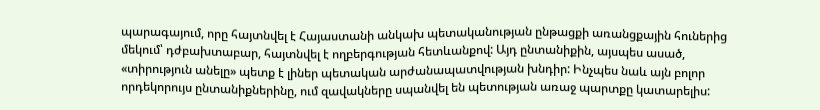պարագայում, որը հայտնվել է Հայաստանի անկախ պետականության ընթացքի առանցքային հուներից մեկում՝ դժբախտաբար, հայտնվել է ողբերգության հետևանքով: Այդ ընտանիքին, այսպես ասած, «տիրություն անելը» պետք է լիներ պետական արժանապատվության խնդիր: Ինչպես նաև այն բոլոր որդեկորույս ընտանիքներինը, ում զավակները սպանվել են պետության առաջ պարտքը կատարելիս: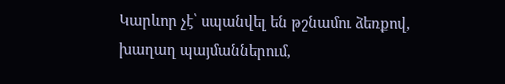Կարևոր չէ՝ սպանվել են թշնամու ձեռքով, խաղաղ պայմաններում,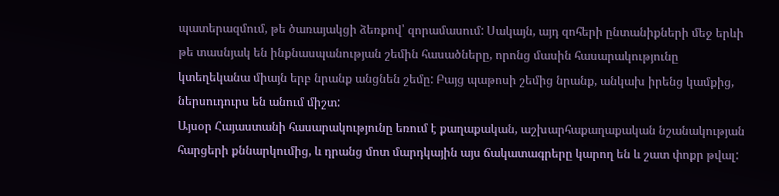պատերազմում, թե ծառայակցի ձեռքով՝ զորամասում: Սակայն, այդ զոհերի ընտանիքների մեջ երևի թե տասնյակ են ինքնասպանության շեմին հասածները, որոնց մասին հասարակությունը կտեղեկանա միայն երբ նրանք անցնեն շեմը: Բայց պաթոսի շեմից նրանք, անկախ իրենց կամքից, ներսուդուրս են անում միշտ:
Այսօր Հայաստանի հասարակությունը եռում է քաղաքական, աշխարհաքաղաքական նշանակության հարցերի քննարկումից, և դրանց մոտ մարդկային այս ճակատագրերը կարող են և շատ փոքր թվալ: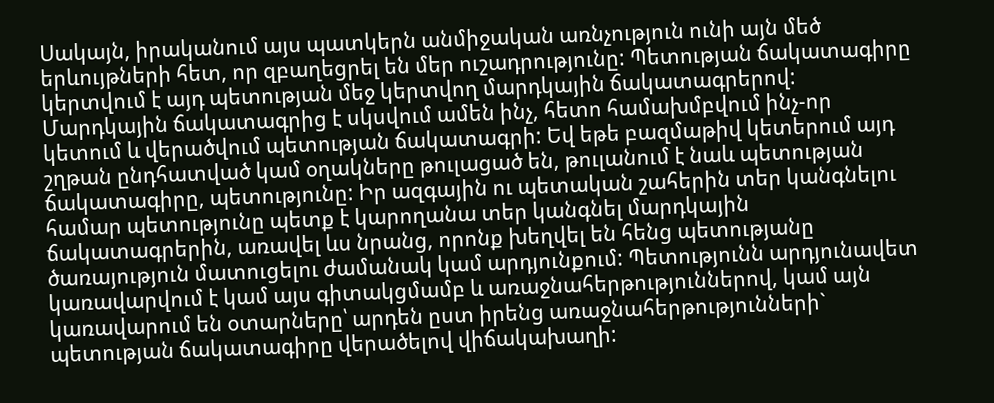Սակայն, իրականում այս պատկերն անմիջական առնչություն ունի այն մեծ երևույթների հետ, որ զբաղեցրել են մեր ուշադրությունը: Պետության ճակատագիրը կերտվում է այդ պետության մեջ կերտվող մարդկային ճակատագրերով: Մարդկային ճակատագրից է սկսվում ամեն ինչ, հետո համախմբվում ինչ-որ կետում և վերածվում պետության ճակատագրի: Եվ եթե բազմաթիվ կետերում այդ շղթան ընդհատված կամ օղակները թուլացած են, թուլանում է նաև պետության ճակատագիրը, պետությունը: Իր ազգային ու պետական շահերին տեր կանգնելու համար պետությունը պետք է կարողանա տեր կանգնել մարդկային ճակատագրերին, առավել ևս նրանց, որոնք խեղվել են հենց պետությանը ծառայություն մատուցելու ժամանակ կամ արդյունքում: Պետությունն արդյունավետ կառավարվում է կամ այս գիտակցմամբ և առաջնահերթություններով, կամ այն կառավարում են օտարները՝ արդեն ըստ իրենց առաջնահերթությունների` պետության ճակատագիրը վերածելով վիճակախաղի: